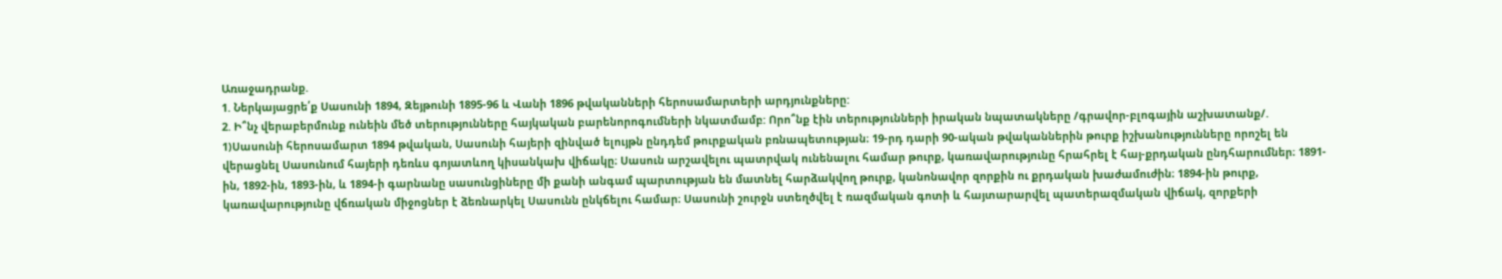Առաջադրանք.
1. Ներկայացրե՛ք Սասունի 1894, Զեյթունի 1895-96 և Վանի 1896 թվականների հերոսամարտերի արդյունքները:
2. Ի՞նչ վերաբերմունք ունեին մեծ տերությունները հայկական բարենորոգումների նկատմամբ: Որո՞նք էին տերությունների իրական նպատակները /գրավոր-բլոգային աշխատանք/.
1)Սասունի հերոսամարտ 1894 թվական, Սասունի հայերի զինված ելույթն ընդդեմ թուրքական բռնապետության։ 19-րդ դարի 90-ական թվականներին թուրք իշխանությունները որոշել են վերացնել Սասունում հայերի դեռևս գոյատևող կիսանկախ վիճակը։ Սասուն արշավելու պատրվակ ունենալու համար թուրք, կառավարությունը հրահրել է հայ-քրդական ընդհարումներ։ 1891-ին, 1892-ին, 1893-ին, և 1894-ի գարնանը սասունցիները մի քանի անգամ պարտության են մատնել հարձակվող թուրք, կանոնավոր զորքին ու քրդական խաժամուժին։ 1894-ին թուրք, կառավարությունը վճռական միջոցներ է ձեռնարկել Սասունն ընկճելու համար։ Սասունի շուրջն ստեղծվել է ռազմական գոտի և հայտարարվել պատերազմական վիճակ, զորքերի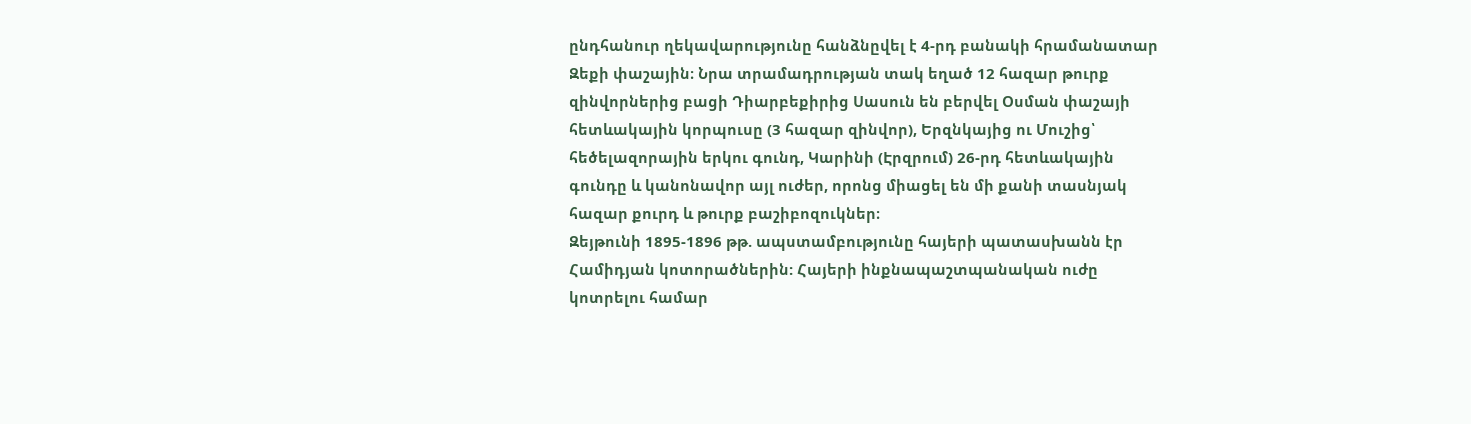ընդհանուր ղեկավարությունը հանձնըվել է 4-րդ բանակի հրամանատար Զեքի փաշային։ Նրա տրամադրության տակ եղած 12 հազար թուրք զինվորներից բացի Դիարբեքիրից Սասուն են բերվել Օսման փաշայի հետևակային կորպուսը (3 հազար զինվոր), Երզնկայից ու Մուշից՝ հեծելազորային երկու գունդ, Կարինի (Էրզրում) 26-րդ հետևակային գունդը և կանոնավոր այլ ուժեր, որոնց միացել են մի քանի տասնյակ հազար քուրդ և թուրք բաշիբոզուկներ։
Զեյթունի 1895-1896 թթ. ապստամբությունը հայերի պատասխանն էր Համիդյան կոտորածներին: Հայերի ինքնապաշտպանական ուժը կոտրելու համար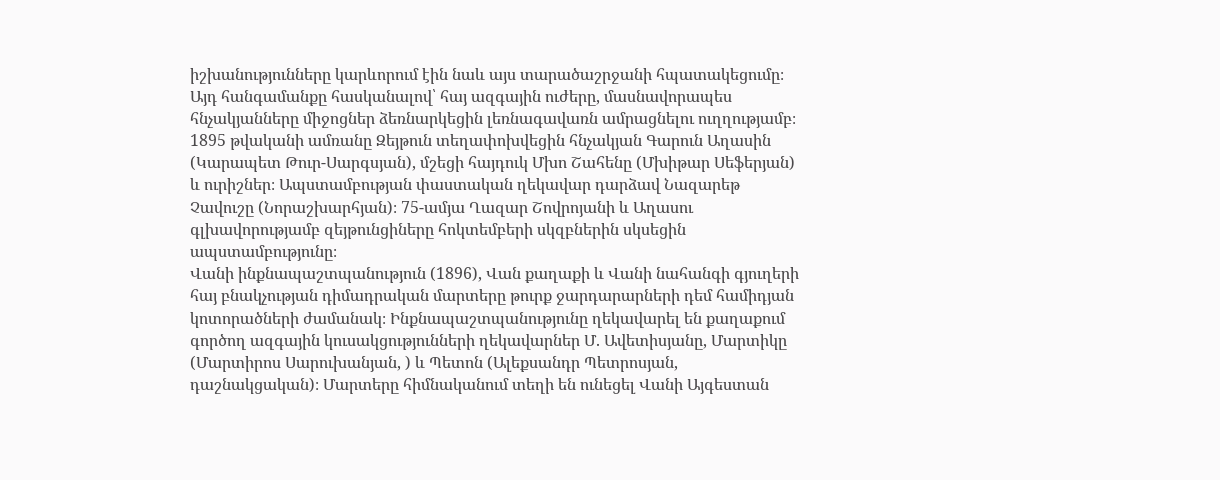իշխանությունները կարևորում էին նաև այս տարածաշրջանի հպատակեցումը։ Այդ հանգամանքը հասկանալով՝ հայ ազգային ուժերը, մասնավորապես հնչակյանները միջոցներ ձեռնարկեցին լեռնագավառն ամրացնելու ուղղությամբ։ 1895 թվականի ամռանը Զեյթուն տեղափոխվեցին հնչակյան Գարուն Աղասին (Կարապետ Թուր-Սարգսյան), մշեցի հայդուկ Մխո Շահենը (Մխիթար Սեֆերյան) և ուրիշներ։ Ապստամբության փաստական ղեկավար դարձավ Նազարեթ Չավուշը (Նորաշխարհյան)։ 75-ամյա Ղազար Շովրոյանի և Աղասու գլխավորությամբ զեյթունցիները հոկտեմբերի սկզբներին սկսեցին ապստամբությունը։
Վանի ինքնապաշտպանություն (1896), Վան քաղաքի և Վանի նահանգի գյուղերի հայ բնակչության դիմադրական մարտերը թուրք ջարդարարների դեմ համիդյան կոտորածների ժամանակ։ Ինքնապաշտպանությունը ղեկավարել են քաղաքում գործող ազգային կուսակցությունների ղեկավարներ Մ. Ավետիսյանը, Մարտիկը (Մարտիրոս Սարուխանյան, ) և Պետոն (Ալեքսանդր Պետրոսյան, դաշնակցական)։ Մարտերը հիմնականում տեղի են ունեցել Վանի Այգեստան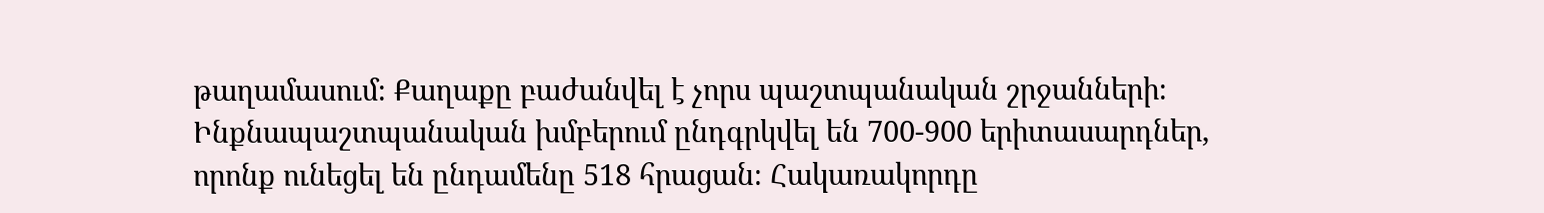թաղամասում։ Քաղաքը բաժանվել է չորս պաշտպանական շրջանների։ Ինքնապաշտպանական խմբերում ընդգրկվել են 700-900 երիտասարդներ, որոնք ունեցել են ընդամենը 518 հրացան։ Հակառակորդը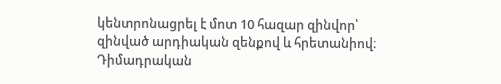կենտրոնացրել է մոտ 10 հազար զինվոր՝ զինված արդիական զենքով և հրետանիով։ Դիմադրական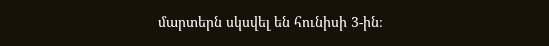մարտերն սկսվել են հունիսի 3-ին։